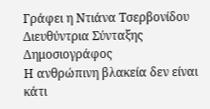Γράφει η Ντιάνα Τσερβονίδου
Διευθύντρια Σύνταξης
Δημοσιογράφος
Η ανθρώπινη βλακεία δεν είναι κάτι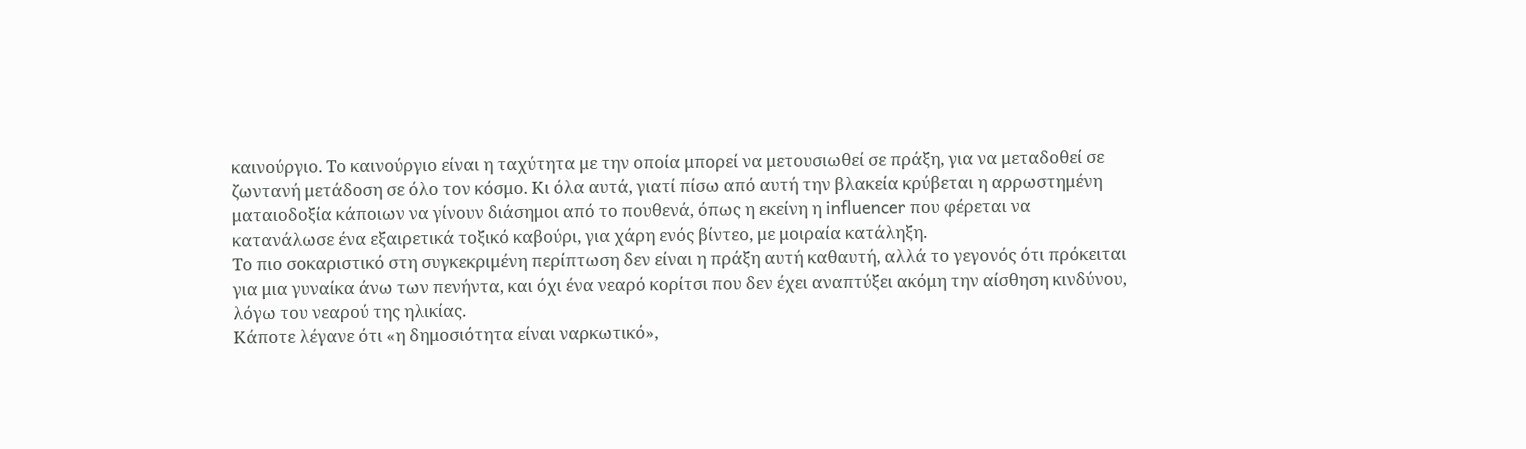καινούργιο. Το καινούργιο είναι η ταχύτητα με την οποία μπορεί να μετουσιωθεί σε πράξη, για να μεταδοθεί σε ζωντανή μετάδοση σε όλο τον κόσμο. Κι όλα αυτά, γιατί πίσω από αυτή την βλακεία κρύβεται η αρρωστημένη ματαιοδοξία κάποιων να γίνουν διάσημοι από το πουθενά, όπως η εκείνη η influencer που φέρεται να κατανάλωσε ένα εξαιρετικά τοξικό καβούρι, για χάρη ενός βίντεο, με μοιραία κατάληξη.
Το πιο σοκαριστικό στη συγκεκριμένη περίπτωση δεν είναι η πράξη αυτή καθαυτή, αλλά το γεγονός ότι πρόκειται για μια γυναίκα άνω των πενήντα, και όχι ένα νεαρό κορίτσι που δεν έχει αναπτύξει ακόμη την αίσθηση κινδύνου, λόγω του νεαρού της ηλικίας.
Κάποτε λέγανε ότι «η δημοσιότητα είναι ναρκωτικό»,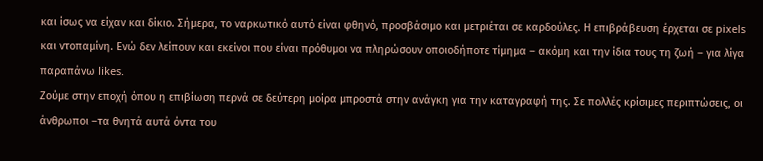και ίσως να είχαν και δίκιο. Σήμερα, το ναρκωτικό αυτό είναι φθηνό, προσβάσιμο και μετριέται σε καρδούλες. Η επιβράβευση έρχεται σε pixels και ντοπαμίνη. Ενώ δεν λείπουν και εκείνοι που είναι πρόθυμοι να πληρώσουν οποιοδήποτε τίμημα – ακόμη και την ίδια τους τη ζωή – για λίγα παραπάνω likes.
Ζούμε στην εποχή όπου η επιβίωση περνά σε δεύτερη μοίρα μπροστά στην ανάγκη για την καταγραφή της. Σε πολλές κρίσιμες περιπτώσεις, οι άνθρωποι –τα θνητά αυτά όντα του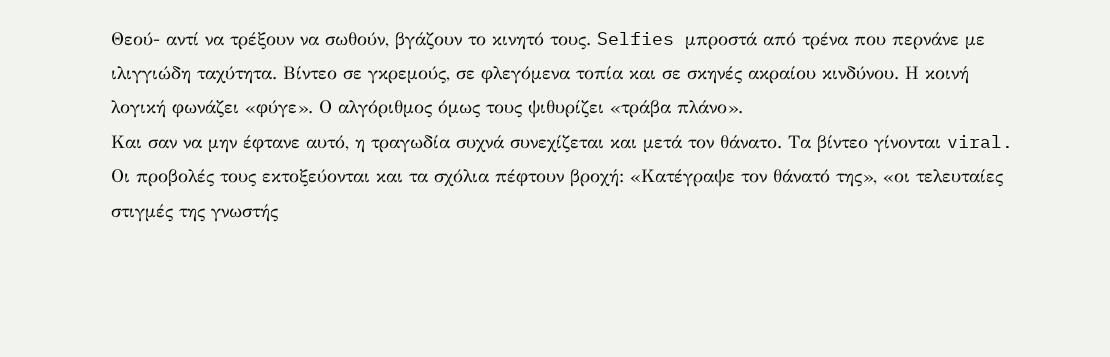Θεού- αντί να τρέξουν να σωθούν, βγάζουν το κινητό τους. Selfies μπροστά από τρένα που περνάνε με ιλιγγιώδη ταχύτητα. Βίντεο σε γκρεμούς, σε φλεγόμενα τοπία και σε σκηνές ακραίου κινδύνου. Η κοινή λογική φωνάζει «φύγε». Ο αλγόριθμος όμως τους ψιθυρίζει «τράβα πλάνο».
Και σαν να μην έφτανε αυτό, η τραγωδία συχνά συνεχίζεται και μετά τον θάνατο. Τα βίντεο γίνονται viral. Οι προβολές τους εκτοξεύονται και τα σχόλια πέφτουν βροχή: «Κατέγραψε τον θάνατό της», «οι τελευταίες στιγμές της γνωστής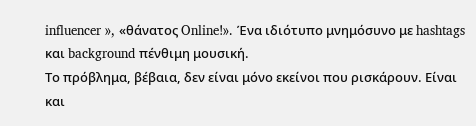influencer », «θάνατος Online!». Ένα ιδιότυπο μνημόσυνο με hashtags και background πένθιμη μουσική.
Το πρόβλημα, βέβαια, δεν είναι μόνο εκείνοι που ρισκάρουν. Είναι και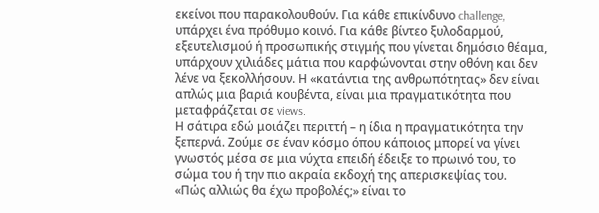εκείνοι που παρακολουθούν. Για κάθε επικίνδυνο challenge, υπάρχει ένα πρόθυμο κοινό. Για κάθε βίντεο ξυλοδαρμού, εξευτελισμού ή προσωπικής στιγμής που γίνεται δημόσιο θέαμα, υπάρχουν χιλιάδες μάτια που καρφώνονται στην οθόνη και δεν λένε να ξεκολλήσουν. Η «κατάντια της ανθρωπότητας» δεν είναι απλώς μια βαριά κουβέντα, είναι μια πραγματικότητα που μεταφράζεται σε views.
Η σάτιρα εδώ μοιάζει περιττή – η ίδια η πραγματικότητα την ξεπερνά. Ζούμε σε έναν κόσμο όπου κάποιος μπορεί να γίνει γνωστός μέσα σε μια νύχτα επειδή έδειξε το πρωινό του, το σώμα του ή την πιο ακραία εκδοχή της απερισκεψίας του.
«Πώς αλλιώς θα έχω προβολές;» είναι το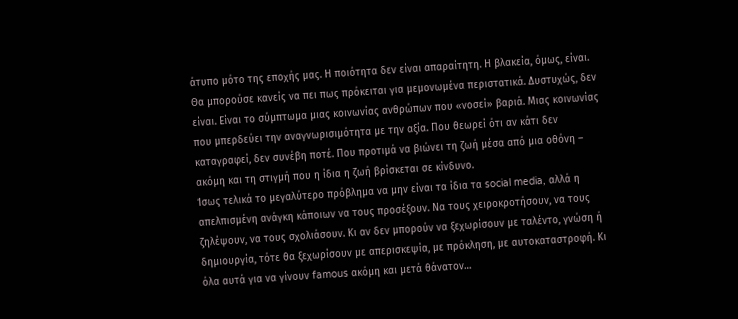άτυπο μότο της εποχής μας. Η ποιότητα δεν είναι απαραίτητη. Η βλακεία, όμως, είναι.
Θα μπορούσε κανείς να πει πως πρόκειται για μεμονωμένα περιστατικά. Δυστυχώς, δεν είναι. Είναι το σύμπτωμα μιας κοινωνίας ανθρώπων που «νοσεί» βαριά. Μιας κοινωνίας που μπερδεύει την αναγνωρισιμότητα με την αξία. Που θεωρεί ότι αν κάτι δεν καταγραφεί, δεν συνέβη ποτέ. Που προτιμά να βιώνει τη ζωή μέσα από μια οθόνη – ακόμη και τη στιγμή που η ίδια η ζωή βρίσκεται σε κίνδυνο.
Ίσως τελικά το μεγαλύτερο πρόβλημα να μην είναι τα ίδια τα social media, αλλά η απελπισμένη ανάγκη κάποιων να τους προσέξουν. Να τους χειροκροτήσουν, να τους ζηλέψουν, να τους σχολιάσουν. Κι αν δεν μπορούν να ξεχωρίσουν με ταλέντο, γνώση ή δημιουργία, τότε θα ξεχωρίσουν με απερισκεψία, με πρόκληση, με αυτοκαταστροφή. Κι όλα αυτά για να γίνουν famous ακόμη και μετά θάνατον…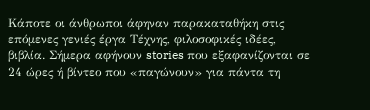Κάποτε οι άνθρωποι άφηναν παρακαταθήκη στις επόμενες γενιές έργα Τέχνης, φιλοσοφικές ιδέες, βιβλία. Σήμερα αφήνουν stories που εξαφανίζονται σε 24 ώρες ή βίντεο που «παγώνουν» για πάντα τη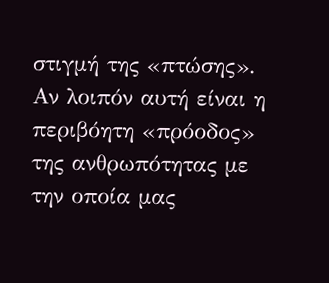στιγμή της «πτώσης».
Αν λοιπόν αυτή είναι η περιβόητη «πρόοδος» της ανθρωπότητας με την οποία μας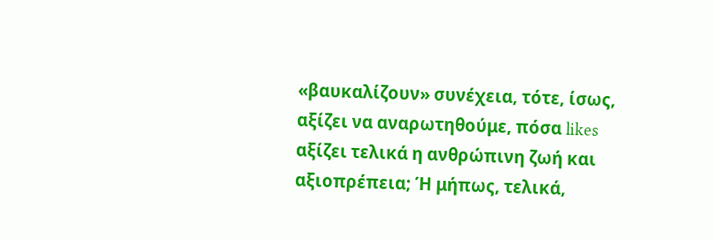«βαυκαλίζουν» συνέχεια, τότε, ίσως, αξίζει να αναρωτηθούμε, πόσα likes αξίζει τελικά η ανθρώπινη ζωή και αξιοπρέπεια; Ή μήπως, τελικά,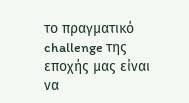το πραγματικό challenge της εποχής μας είναι να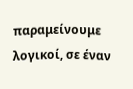παραμείνουμε λογικοί, σε έναν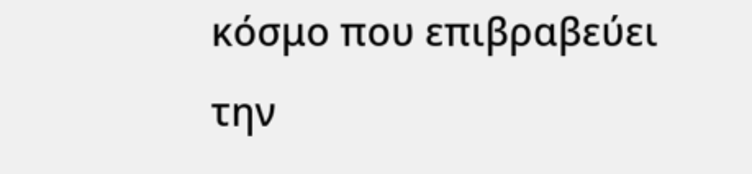κόσμο που επιβραβεύει την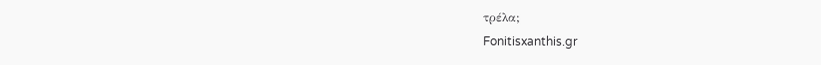τρέλα;
Fonitisxanthis.gr